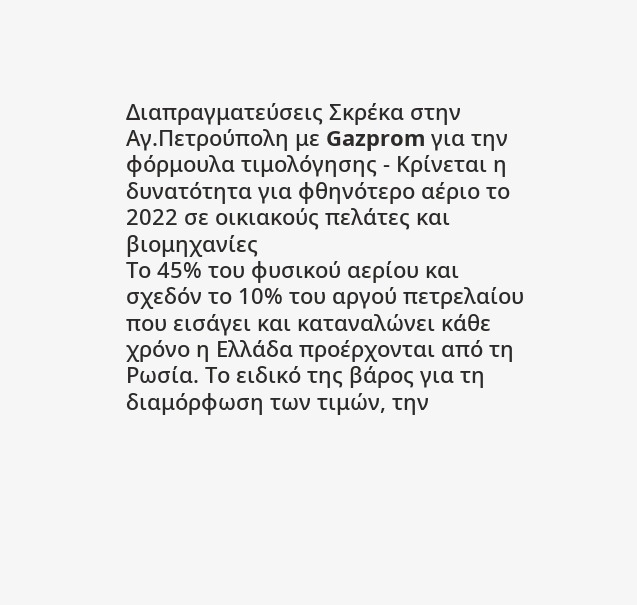Διαπραγματεύσεις Σκρέκα στην Αγ.Πετρούπολη με Gazprom για την φόρμουλα τιμολόγησης - Κρίνεται η δυνατότητα για φθηνότερο αέριο το 2022 σε οικιακούς πελάτες και βιομηχανίες
Το 45% του φυσικού αερίου και σχεδόν το 10% του αργού πετρελαίου που εισάγει και καταναλώνει κάθε χρόνο η Ελλάδα προέρχονται από τη Ρωσία. Το ειδικό της βάρος για τη διαμόρφωση των τιμών, την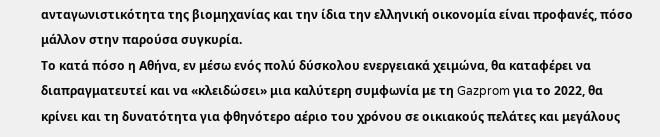ανταγωνιστικότητα της βιομηχανίας και την ίδια την ελληνική οικονομία είναι προφανές, πόσο μάλλον στην παρούσα συγκυρία.
Το κατά πόσο η Αθήνα, εν μέσω ενός πολύ δύσκολου ενεργειακά χειμώνα, θα καταφέρει να διαπραγματευτεί και να «κλειδώσει» μια καλύτερη συμφωνία με τη Gazprom για το 2022, θα κρίνει και τη δυνατότητα για φθηνότερο αέριο του χρόνου σε οικιακούς πελάτες και μεγάλους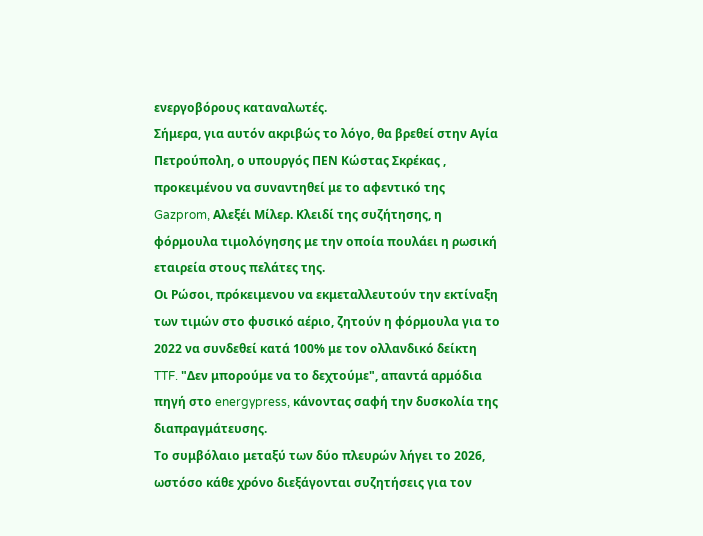ενεργοβόρους καταναλωτές.
Σήμερα, για αυτόν ακριβώς το λόγο, θα βρεθεί στην Αγία Πετρούπολη, ο υπουργός ΠΕΝ Κώστας Σκρέκας , προκειμένου να συναντηθεί με το αφεντικό της Gazprom, Αλεξέι Μίλερ. Κλειδί της συζήτησης, η φόρμουλα τιμολόγησης με την οποία πουλάει η ρωσική εταιρεία στους πελάτες της.
Οι Ρώσοι, πρόκειμενου να εκμεταλλευτούν την εκτίναξη των τιμών στο φυσικό αέριο, ζητούν η φόρμουλα για το 2022 να συνδεθεί κατά 100% με τον ολλανδικό δείκτη TTF. "Δεν μπορούμε να το δεχτούμε", απαντά αρμόδια πηγή στο energypress, κάνοντας σαφή την δυσκολία της διαπραγμάτευσης.
Το συμβόλαιο μεταξύ των δύο πλευρών λήγει το 2026, ωστόσο κάθε χρόνο διεξάγονται συζητήσεις για τον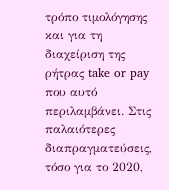τρόπο τιμολόγησης και για τη διαχείριση της ρήτρας take or pay που αυτό περιλαμβάνει. Στις παλαιότερες διαπραγματεύσεις, τόσο για το 2020,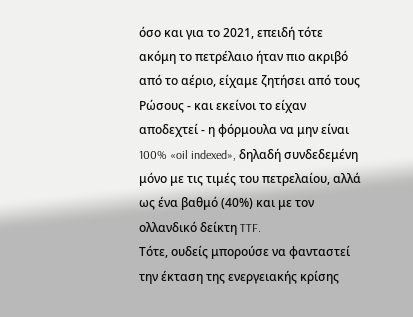όσο και για το 2021, επειδή τότε ακόμη το πετρέλαιο ήταν πιο ακριβό από το αέριο, είχαμε ζητήσει από τους Ρώσους - και εκείνοι το είχαν αποδεχτεί - η φόρμουλα να μην είναι 100% «oil indexed», δηλαδή συνδεδεμένη μόνο με τις τιμές του πετρελαίου, αλλά ως ένα βαθμό (40%) και με τον ολλανδικό δείκτη TTF.
Τότε, ουδείς μπορούσε να φανταστεί την έκταση της ενεργειακής κρίσης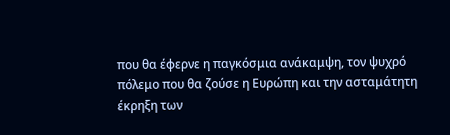που θα έφερνε η παγκόσμια ανάκαμψη, τον ψυχρό πόλεμο που θα ζούσε η Ευρώπη και την ασταμάτητη έκρηξη των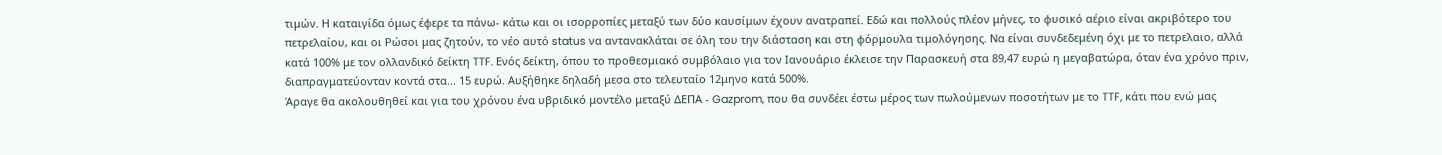τιμών. Η καταιγίδα όμως έφερε τα πάνω- κάτω και οι ισορροπίες μεταξύ των δύο καυσίμων έχουν ανατραπεί. Εδώ και πολλούς πλέον μήνες, το φυσικό αέριο είναι ακριβότερο του πετρελαίου, και οι Ρώσοι μας ζητούν, το νέο αυτό status να αντανακλάται σε όλη του την διάσταση και στη φόρμουλα τιμολόγησης. Να είναι συνδεδεμένη όχι με το πετρελαιο, αλλά κατά 100% με τον ολλανδικό δείκτη TTF. Ενός δείκτη, όπου το προθεσμιακό συμβόλαιο για τον Ιανουάριο έκλεισε την Παρασκευή στα 89,47 ευρώ η μεγαβατώρα, όταν ένα χρόνο πριν, διαπραγματεύονταν κοντά στα... 15 ευρώ. Αυξήθηκε δηλαδή μεσα στο τελευταίο 12μηνο κατά 500%.
Άραγε θα ακολουθηθεί και για του χρόνου ένα υβριδικό μοντέλο μεταξύ ΔΕΠΑ - Gazprom, που θα συνδέει έστω μέρος των πωλούμενων ποσοτήτων με το TTF, κάτι που ενώ μας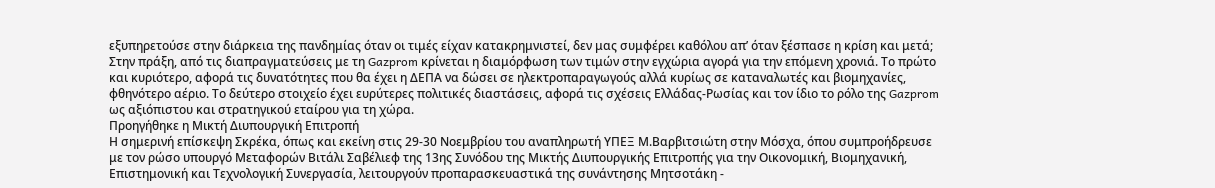εξυπηρετούσε στην διάρκεια της πανδημίας όταν οι τιμές είχαν κατακρημνιστεί, δεν μας συμφέρει καθόλου απ’ όταν ξέσπασε η κρίση και μετά;
Στην πράξη, από τις διαπραγματεύσεις με τη Gazprom κρίνεται η διαμόρφωση των τιμών στην εγχώρια αγορά για την επόμενη χρονιά. Το πρώτο και κυριότερο, αφορά τις δυνατότητες που θα έχει η ΔΕΠΑ να δώσει σε ηλεκτροπαραγωγούς αλλά κυρίως σε καταναλωτές και βιομηχανίες, φθηνότερο αέριο. Το δεύτερο στοιχείο έχει ευρύτερες πολιτικές διαστάσεις, αφορά τις σχέσεις Ελλάδας-Ρωσίας και τον ίδιο το ρόλο της Gazprom ως αξιόπιστου και στρατηγικού εταίρου για τη χώρα.
Προηγήθηκε η Μικτή Διυπουργική Επιτροπή
Η σημερινή επίσκεψη Σκρέκα, όπως και εκείνη στις 29-30 Νοεμβρίου του αναπληρωτή ΥΠΕΞ Μ.Βαρβιτσιώτη στην Μόσχα, όπου συμπροήδρευσε με τον ρώσο υπουργό Μεταφορών Βιτάλι Σαβέλιεφ της 13ης Συνόδου της Μικτής Διυπουργικής Επιτροπής για την Οικονομική, Βιομηχανική, Επιστημονική και Τεχνολογική Συνεργασία, λειτουργούν προπαρασκευαστικά της συνάντησης Μητσοτάκη -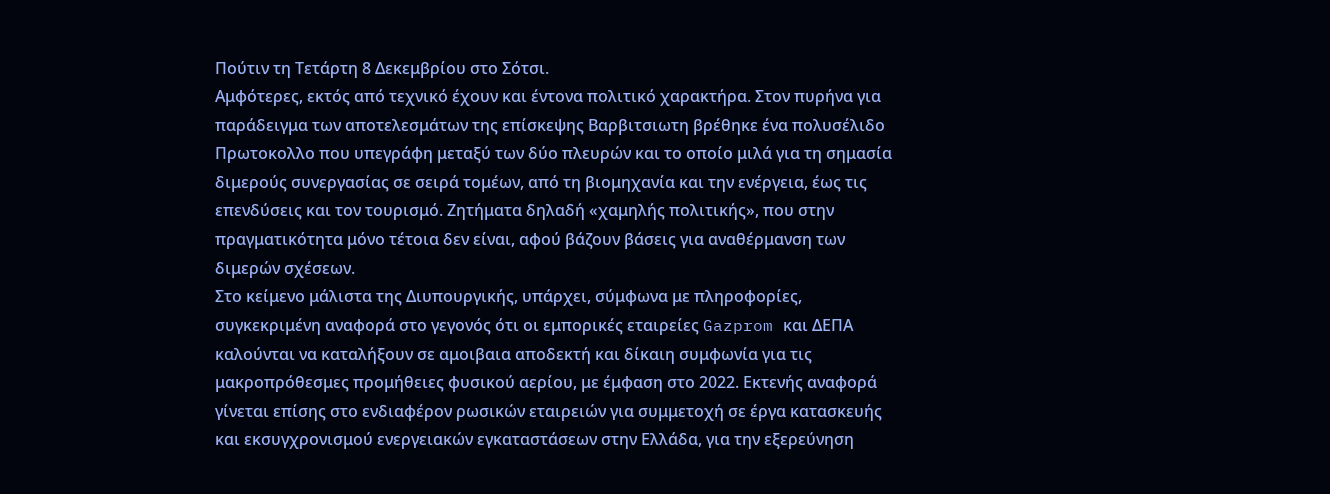Πούτιν τη Τετάρτη 8 Δεκεμβρίου στο Σότσι.
Αμφότερες, εκτός από τεχνικό έχουν και έντονα πολιτικό χαρακτήρα. Στον πυρήνα για παράδειγμα των αποτελεσμάτων της επίσκεψης Βαρβιτσιωτη βρέθηκε ένα πολυσέλιδο Πρωτοκολλο που υπεγράφη μεταξύ των δύο πλευρών και το οποίο μιλά για τη σημασία διμερούς συνεργασίας σε σειρά τομέων, από τη βιομηχανία και την ενέργεια, έως τις επενδύσεις και τον τουρισμό. Ζητήματα δηλαδή «χαμηλής πολιτικής», που στην πραγματικότητα μόνο τέτοια δεν είναι, αφού βάζουν βάσεις για αναθέρμανση των διμερών σχέσεων.
Στο κείμενο μάλιστα της Διυπουργικής, υπάρχει, σύμφωνα με πληροφορίες, συγκεκριμένη αναφορά στο γεγονός ότι οι εμπορικές εταιρείες Gazprom και ΔΕΠΑ καλούνται να καταλήξουν σε αμοιβαια αποδεκτή και δίκαιη συμφωνία για τις μακροπρόθεσμες προμήθειες φυσικού αερίου, με έμφαση στο 2022. Εκτενής αναφορά γίνεται επίσης στο ενδιαφέρον ρωσικών εταιρειών για συμμετοχή σε έργα κατασκευής και εκσυγχρονισμού ενεργειακών εγκαταστάσεων στην Ελλάδα, για την εξερεύνηση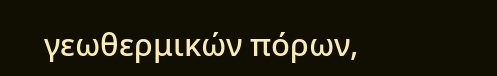γεωθερμικών πόρων,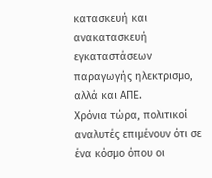κατασκευή και ανακατασκευή εγκαταστάσεων παραγωγής ηλεκτρισμο, αλλά και ΑΠΕ.
Χρόνια τώρα, πολιτικοί αναλυτές επιμένουν ότι σε ένα κόσμο όπου οι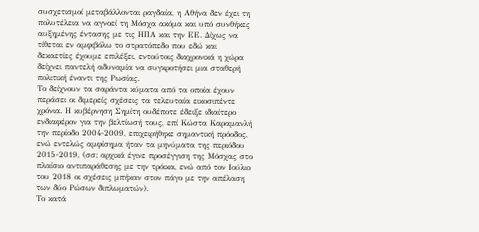συσχετισμοί μεταβάλλονται ραγδαία, η Αθήνα δεν έχει τη πολυτέλεια να αγνοεί τη Μόσχα ακόμα και υπό συνθήκες αυξημένης έντασης με τις ΗΠΑ και την ΕΕ. Δίχως να τίθεται εν αμφιβόλω το στρατόπεδο που εδώ και δεκαετίες έχουμε επιλέξει, εντούτοις διαχρονικά η χώρα δείχνει παντελή αδυναμία να συγκροτήσει μια σταθερή πολιτική έναντι της Ρωσίας.
Το δείχνουν τα σαράντα κύματα από τα οποία έχουν περάσει οι διμερείς σχέσεις τα τελευταία εικοσιπέντε χρόνια. Η κυβέρνηση Σημίτη ουδέποτε έδειξε ιδιαίτερο ενδιαφέρον για την βελτίωσή τους, επί Κώστα Καραμανλή την περίοδο 2004-2009, επιχειρήθηκε σημαντική πρόοδος, ενώ εντελώς αμφίσημα ήταν τα μηνύματα της περιόδου 2015-2019, (σσ: αρχικά έγινε προσέγγιση της Μόσχας στο πλαίσιο αντιπαράθεσης με την τρόικα, ενώ από τον Ιούλιο του 2018 οι σχέσεις μπήκαν στον πάγο με την απέλαση των δύο Ρώσων διπλωματών).
Το κατά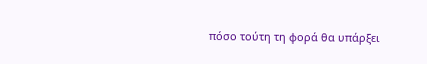πόσο τούτη τη φορά θα υπάρξει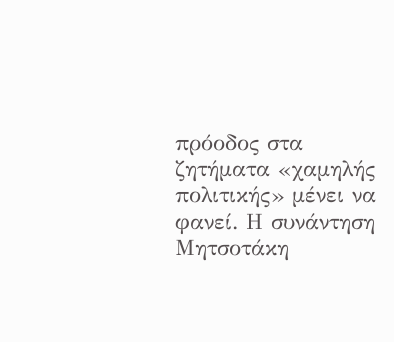πρόοδος στα ζητήματα «χαμηλής πολιτικής» μένει να φανεί. Η συνάντηση Μητσοτάκη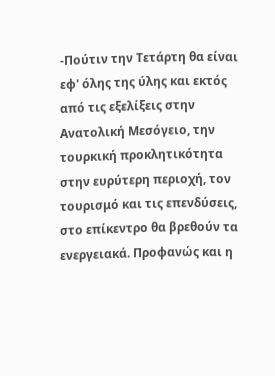-Πούτιν την Τετάρτη θα είναι εφ' όλης της ύλης και εκτός από τις εξελίξεις στην Ανατολική Μεσόγειο, την τουρκική προκλητικότητα στην ευρύτερη περιοχή, τον τουρισμό και τις επενδύσεις, στο επίκεντρο θα βρεθούν τα ενεργειακά. Προφανώς και η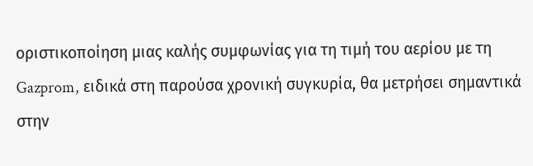οριστικοποίηση μιας καλής συμφωνίας για τη τιμή του αερίου με τη Gazprom, ειδικά στη παρούσα χρονική συγκυρία, θα μετρήσει σημαντικά στην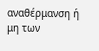αναθέρμανση ή μη των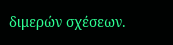διμερών σχέσεων.